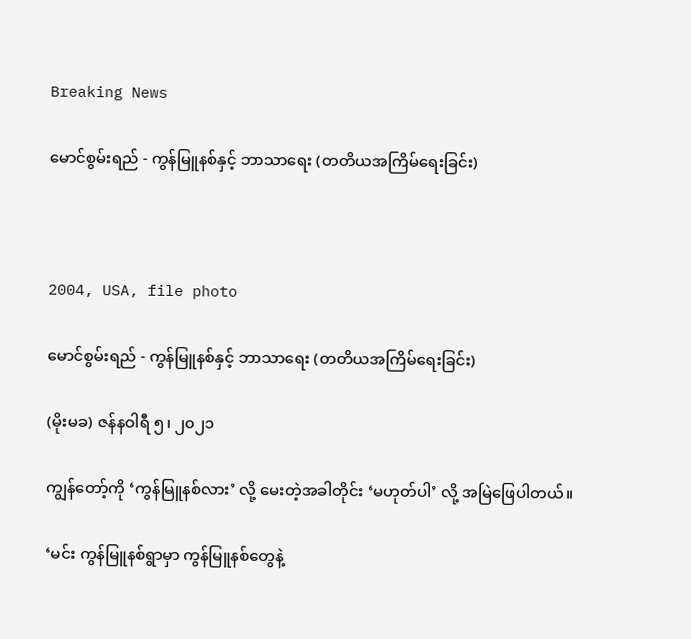Breaking News

မောင်စွမ်းရည် - ကွန်မြူနစ်နှင့် ဘာသာရေး (တတိယအကြိမ်ရေးခြင်း)



2004, USA, file photo

မောင်စွမ်းရည် - ကွန်မြူနစ်နှင့် ဘာသာရေး (တတိယအကြိမ်ရေးခြင်း)

(မိုးမခ) ဇန်နဝါရီ ၅၊ ၂၀၂၁

ကျွန်တော့်ကို ‘ကွန်မြူနစ်လား’ လို့ မေးတဲ့အခါတိုင်း ‘မဟုတ်ပါ’ လို့ အမြဲဖြေပါတယ်။

‘မင်း ကွန်မြူနစ်ရွာမှာ ကွန်မြူနစ်တွေနဲ့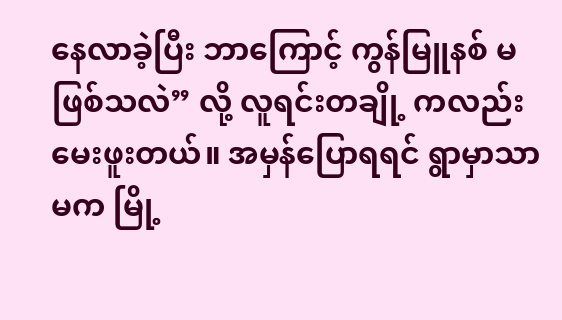နေလာခဲ့ပြီး ဘာကြောင့် ကွန်မြူနစ် မဖြစ်သလဲ” လို့ လူရင်းတချို့ ကလည်း မေးဖူးတယ်။ အမှန်ပြောရရင် ရွာမှာသာမက မြို့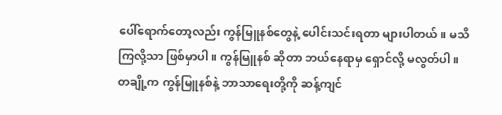ပေါ်ရောက်တော့လည်း ကွန်မြူနစ်တွေနဲ့ ပေါင်းသင်းရတာ များပါတယ်။ မသိကြလို့သာ ဖြစ်မှာပါ။ ကွန်မြူနစ် ဆိုတာ ဘယ်နေရာမှ ရှောင်လို့ မလွတ်ပါ။ တချို့က ကွန်မြူနစ်နဲ့ ဘာသာရေးတို့ကို ဆန့်ကျင်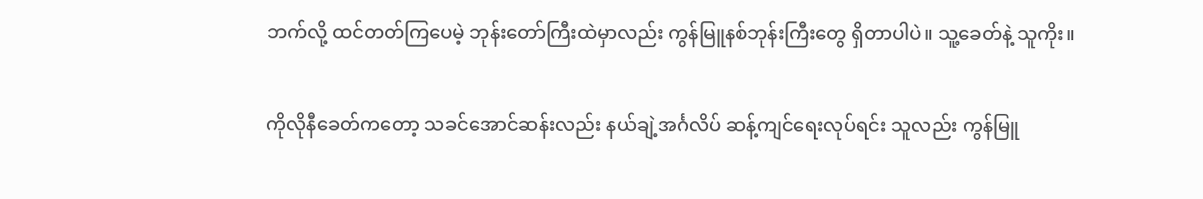ဘက်လို့ ထင်တတ်ကြပေမဲ့ ဘုန်းတော်ကြီးထဲမှာလည်း ကွန်မြူနစ်ဘုန်းကြီးတွေ ရှိတာပါပဲ။ သူ့ခေတ်နဲ့ သူကိုး။

ကိုလိုနီခေတ်ကတော့ သခင်အောင်ဆန်းလည်း နယ်ချဲ့အင်္ဂလိပ် ဆန့်ကျင်ရေးလုပ်ရင်း သူလည်း ကွန်မြူ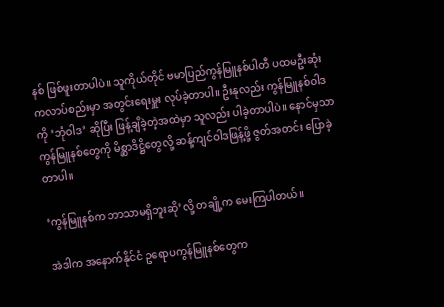နစ် ဖြစ်ဖူးတာပါပဲ။ သူကိုယ်တိုင် ဗမာပြည်ကွန်မြူနစ်ပါတီ ပထမဦးဆုံး ကလာပ်စည်းမှာ အတွင်းရေးမှူး လုပ်ခဲ့တာပါ။ ဦးနုလည်း ကွန်မြူနစ်ဝါဒကို ‘ဘုံဝါဒ’ ဆိုပြီး ဖြန့်ချိခဲ့တဲ့အထဲမှာ သူလည်း ပါခဲ့တာပါပဲ။ နောင်မှသာ ကွန်မြူနစ်တွေကို မိစ္ဆာဒိဋ္ဌိတွေလို့ ဆန့်ကျင်ဝါဒဖြန့်ဖို့ ဇွတ်အတင်း ပြောခဲ့တာပါ။

‘ကွန်မြူနစ်က ဘာသာမရှိဘူးဆို’လို့ တချို့က မေးကြပါတယ်။

အဲဒါက အနောက်နိုင်ငံ ဥရောပကွန်မြူနစ်တွေက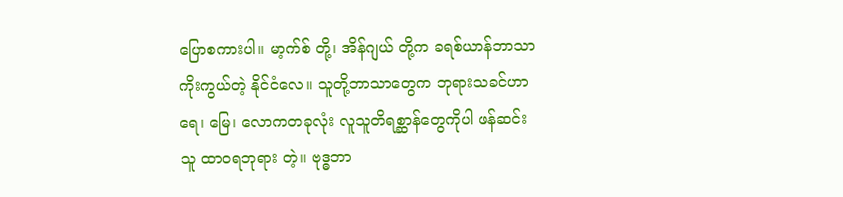ပြောစကားပါ။ မာ့က်စ် တို့၊ အိန်ဂျယ် တို့က ခရစ်ယာန်ဘာသာ ကိုးကွယ်တဲ့ နိုင်ငံလေ။ သူတို့ဘာသာတွေက ဘုရားသခင်ဟာ ရေ၊ မြေ၊ လောကတခုလုံး လူသူတိရစ္ဆာန်တွေကိုပါ ဖန်ဆင်းသူ ထာဝရဘုရား တဲ့။ ဗုဒ္ဓဘာ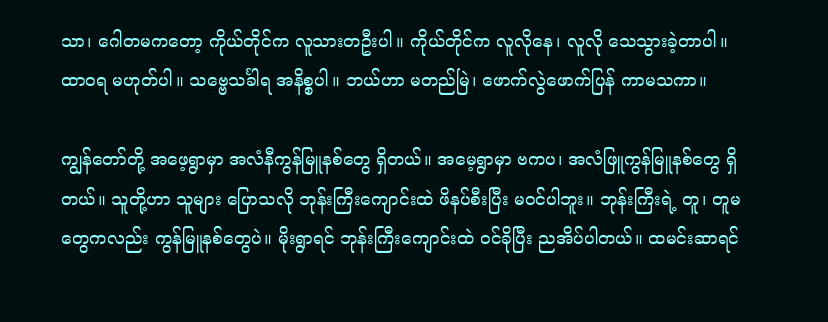သာ၊ ဂေါတမကတော့ ကိုယ်တိုင်က လူသားတဦးပါ။ ကိုယ်တိုင်က လူလိုနေ၊ လူလို သေသွားခဲ့တာပါ။ ထာဝရ မဟုတ်ပါ။ သဗ္ဗေသင်္ခါရ အနိစ္စပါ။ ဘယ်ဟာ မတည်မြဲ၊ ဖောက်လွဲဖောက်ပြန် ကာမသကာ။

ကျွန်တော်တို့ အဖေ့ရွာမှာ အလံနီကွန်မြူနစ်တွေ ရှိတယ်။ အမေ့ရွာမှာ ဗကပ၊ အလံဖြူကွန်မြူနစ်တွေ ရှိတယ်။ သူတို့ဟာ သူများ ပြောသလို ဘုန်းကြီးကျောင်းထဲ ဖိနပ်စီးပြီး မဝင်ပါဘူး။ ဘုန်းကြီးရဲ့ တူ၊ တူမတွေကလည်း ကွန်မြူနစ်တွေပဲ။ မိုးရွာရင် ဘုန်းကြီးကျောင်းထဲ ဝင်ခိုပြီး ညအိပ်ပါတယ်။ ထမင်းဆာရင်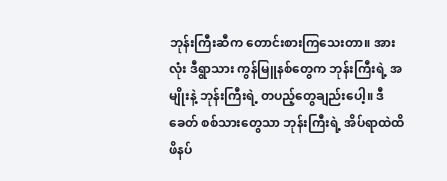ဘုန်းကြီးဆီက တောင်းစားကြသေးတာ။ အားလုံး ဒီရွာသား ကွန်မြူနစ်တွေက ဘုန်းကြီးရဲ့ အမျိုးနဲ့ ဘုန်းကြီးရဲ့ တပည့်တွေချည်းပေါ့။ ဒီခေတ် စစ်သားတွေသာ ဘုန်းကြီးရဲ့ အိပ်ရာထဲထိ ဖိနပ်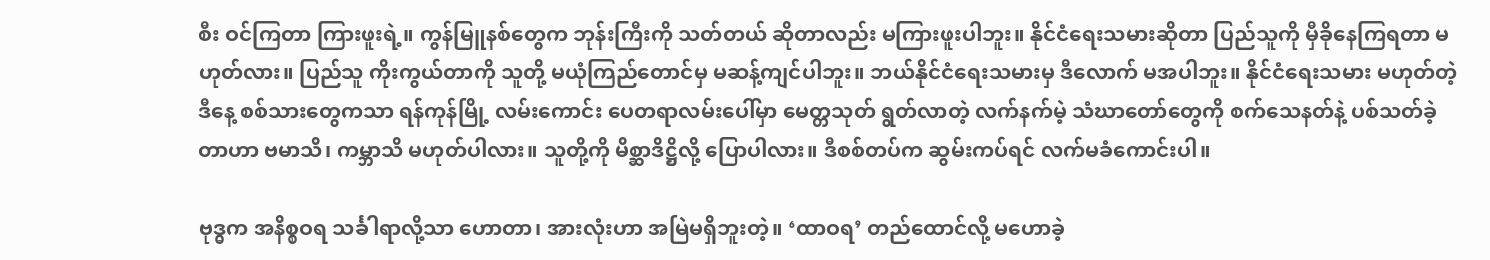စီး ဝင်ကြတာ ကြားဖူးရဲ့။ ကွန်မြူနစ်တွေက ဘုန်းကြီးကို သတ်တယ် ဆိုတာလည်း မကြားဖူးပါဘူး။ နိုင်ငံရေးသမားဆိုတာ ပြည်သူကို မှီခိုနေကြရတာ မဟုတ်လား။ ပြည်သူ ကိုးကွယ်တာကို သူတို့ မယုံကြည်တောင်မှ မဆန့်ကျင်ပါဘူး။ ဘယ်နိုင်ငံရေးသမားမှ ဒီလောက် မအပါဘူး။ နိုင်ငံရေးသမား မဟုတ်တဲ့ ဒီနေ့ စစ်သားတွေကသာ ရန်ကုန်မြို့ လမ်းကောင်း ပေတရာလမ်းပေါ်မှာ မေတ္တသုတ် ရွတ်လာတဲ့ လက်နက်မဲ့ သံဃာတော်တွေကို စက်သေနတ်နဲ့ ပစ်သတ်ခဲ့တာဟာ ဗမာသိ၊ ကမ္ဘာသိ မဟုတ်ပါလား။ သူတို့ကို မိစ္ဆာဒိဋ္ဌိလို့ ပြောပါလား။ ဒီစစ်တပ်က ဆွမ်းကပ်ရင် လက်မခံကောင်းပါ။

ဗုဒ္ဓက အနိစ္စဝရ သင်္ခါရာလို့သာ ဟောတာ၊ အားလုံးဟာ အမြဲမရှိဘူးတဲ့။ ‘ထာဝရ’ တည်ထောင်လို့ မဟောခဲ့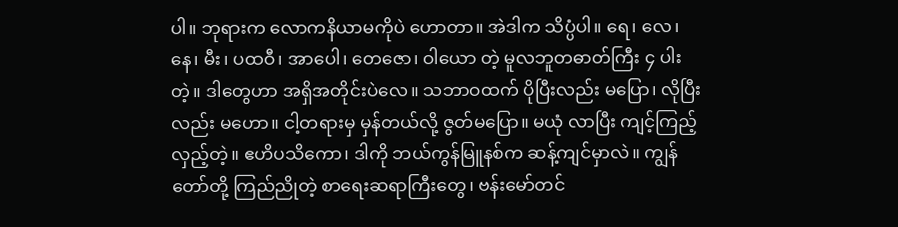ပါ။ ဘုရားက လောကနိယာမကိုပဲ ဟောတာ။ အဲဒါက သိပ္ပံပါ။ ရေ၊ လေ၊ နေ၊ မီး၊ ပထဝီ၊ အာပေါ၊ တေဇော၊ ဝါယော တဲ့ မူလဘူတဓာတ်ကြီး ၄ ပါးတဲ့။ ဒါတွေဟာ အရှိအတိုင်းပဲလေ။ သဘာဝထက် ပိုပြီးလည်း မပြော၊ လိုပြီးလည်း မဟော။ ငါ့တရားမှ မှန်တယ်လို့ ဇွတ်မပြော။ မယုံ လာပြီး ကျင့်ကြည့်လှည့်တဲ့။ ဧဟိပသိကော၊ ဒါကို ဘယ်ကွန်မြူနစ်က ဆန့်ကျင်မှာလဲ။ ကျွန်တော်တို့ ကြည်ညိုတဲ့ စာရေးဆရာကြီးတွေ၊ ဗန်းမော်တင်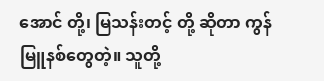အောင် တို့၊ မြသန်းတင့် တို့ ဆိုတာ ကွန်မြူနစ်တွေတဲ့။ သူတို့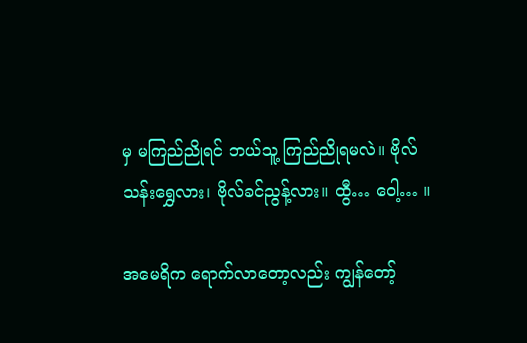မှ မကြည်ညိုရင် ဘယ်သူ့ ကြည်ညိုရမလဲ။ ဗိုလ်သန်းရွှေလား၊ ဗိုလ်ခင်ညွန့်လား။ ထွီ… ဝေါ့… ။

အမေရိက ရောက်လာတော့လည်း ကျွန်တော့်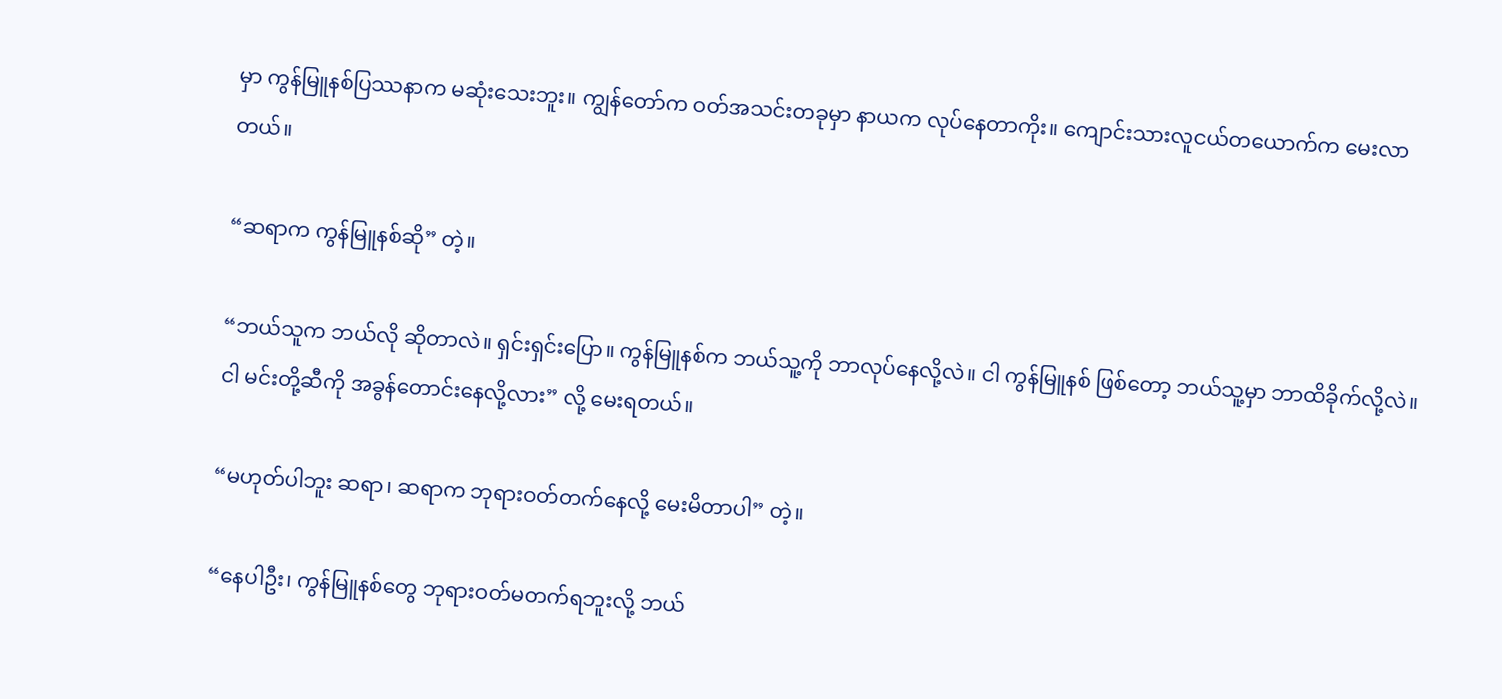မှာ ကွန်မြူနစ်ပြဿနာက မဆုံးသေးဘူး။ ကျွန်တော်က ဝတ်အသင်းတခုမှာ နာယက လုပ်နေတာကိုး။ ကျောင်းသားလူငယ်တယောက်က မေးလာတယ်။

“ဆရာက ကွန်မြူနစ်ဆို” တဲ့။

“ဘယ်သူက ဘယ်လို ဆိုတာလဲ။ ရှင်းရှင်းပြော။ ကွန်မြူနစ်က ဘယ်သူ့ကို ဘာလုပ်နေလို့လဲ။ ငါ ကွန်မြူနစ် ဖြစ်တော့ ဘယ်သူ့မှာ ဘာထိခိုက်လို့လဲ။ ငါ မင်းတို့ဆီကို အခွန်တောင်းနေလို့လား” လို့ မေးရတယ်။

“မဟုတ်ပါဘူး ဆရာ၊ ဆရာက ဘုရားဝတ်တက်နေလို့ မေးမိတာပါ” တဲ့။

“နေပါဦး၊ ကွန်မြူနစ်တွေ ဘုရားဝတ်မတက်ရဘူးလို့ ဘယ်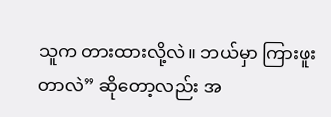သူက တားထားလို့လဲ။ ဘယ်မှာ ကြားဖူးတာလဲ” ဆိုတော့လည်း အ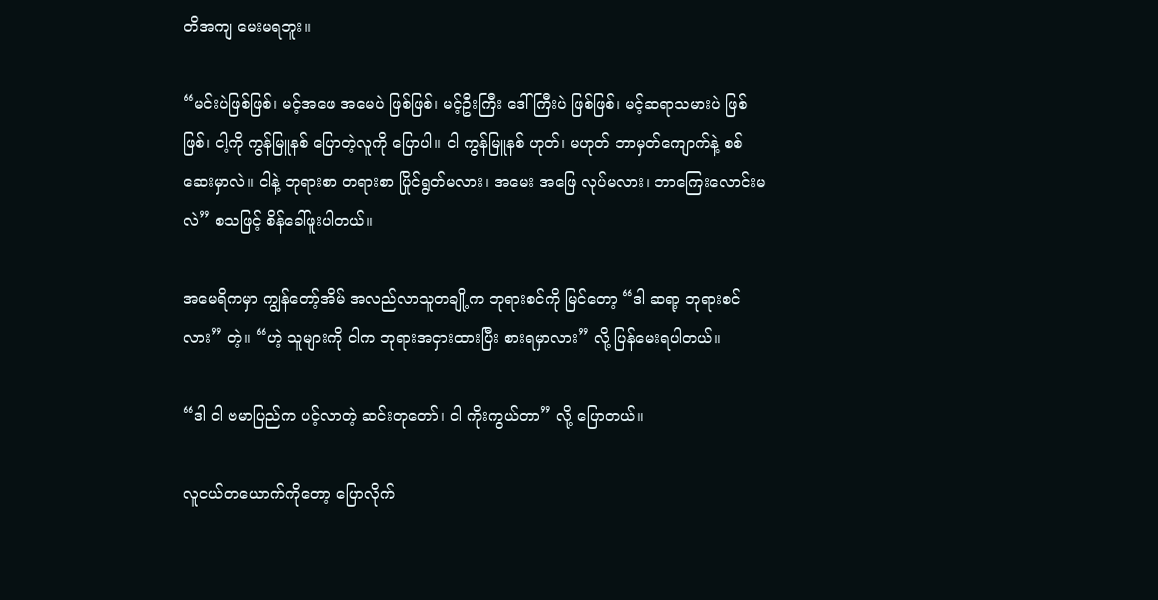တိအကျ မေးမရဘူး။

“မင်းပဲဖြစ်ဖြစ်၊ မင့်အဖေ အမေပဲ ဖြစ်ဖြစ်၊ မင့်ဦးကြီး ဒေါ်ကြီးပဲ ဖြစ်ဖြစ်၊ မင့်ဆရာသမားပဲ ဖြစ်ဖြစ်၊ ငါ့ကို ကွန်မြူနစ် ပြောတဲ့လူကို ပြောပါ။ ငါ ကွန်မြူနစ် ဟုတ်၊ မဟုတ် ဘာမှတ်ကျောက်နဲ့ စစ်ဆေးမှာလဲ။ ငါနဲ့ ဘုရားစာ တရားစာ ပြိုင်ရွတ်မလား၊ အမေး အဖြေ လုပ်မလား၊ ဘာကြေးလောင်းမလဲ” စသဖြင့် စိန်ခေါ်ဖူးပါတယ်။

အမေရိကမှာ ကျွန်တော့်အိမ် အလည်လာသူတချို့က ဘုရားစင်ကို မြင်တော့ “ဒါ ဆရာ့ ဘုရားစင်လား” တဲ့။ “ဟဲ့ သူများကို ငါက ဘုရားအငှားထားပြီး စားရမှာလား” လို့ ပြန်မေးရပါတယ်။

“ဒါ ငါ ဗမာပြည်က ပင့်လာတဲ့ ဆင်းတုတော်၊ ငါ ကိုးကွယ်တာ” လို့ ပြောတယ်။

လူငယ်တယောက်ကိုတော့ ပြောလိုက်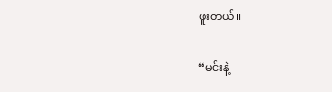ဖူးတယ်။

“မင်းနဲ့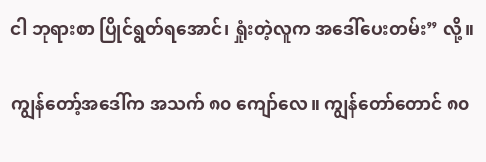ငါ ဘုရားစာ ပြိုင်ရွတ်ရအောင်၊ ရှုံးတဲ့လူက အဒေါ်ပေးတမ်း” လို့။

ကျွန်တော့်အဒေါ်က အသက် ၈၀ ကျော်လေ။ ကျွန်တော်တောင် ၈၀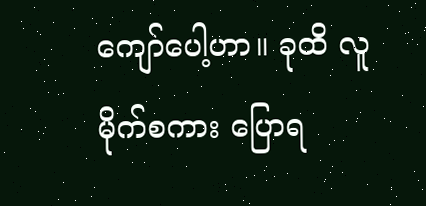ကျော်ပေါ့ဟာ။ ခုထိ လူမိုက်စကား ပြောရ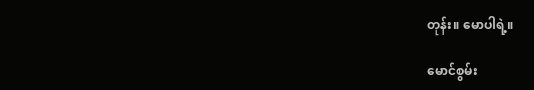တုန်း။ မောပါရဲ့။

မောင်စွမ်း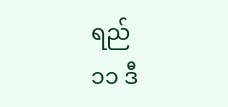ရည်
၁၁ ဒီ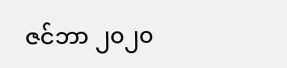ဇင်ဘာ ၂၀၂၀